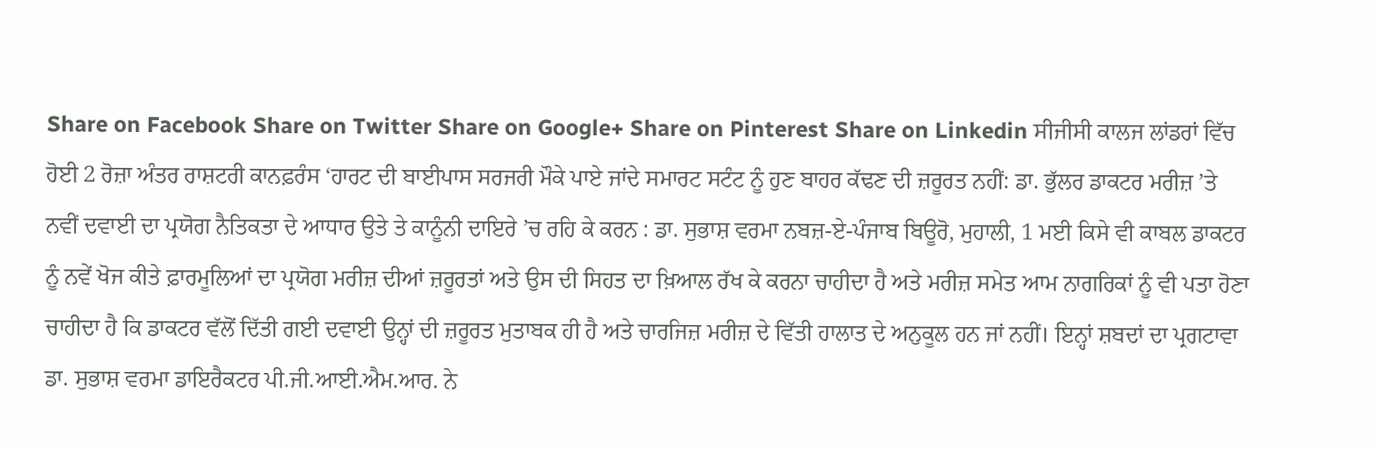Share on Facebook Share on Twitter Share on Google+ Share on Pinterest Share on Linkedin ਸੀਜੀਸੀ ਕਾਲਜ ਲਾਂਡਰਾਂ ਵਿੱਚ ਹੋਈ 2 ਰੋਜ਼ਾ ਅੰਤਰ ਰਾਸ਼ਟਰੀ ਕਾਨਫ਼ਰੰਸ ‘ਹਾਰਟ ਦੀ ਬਾਈਪਾਸ ਸਰਜਰੀ ਮੌਕੇ ਪਾਏ ਜਾਂਦੇ ਸਮਾਰਟ ਸਟੰਟ ਨੂੰ ਹੁਣ ਬਾਹਰ ਕੱਢਣ ਦੀ ਜ਼ਰੂਰਤ ਨਹੀਂ: ਡਾ. ਭੁੱਲਰ ਡਾਕਟਰ ਮਰੀਜ਼ ’ਤੇ ਨਵੀਂ ਦਵਾਈ ਦਾ ਪ੍ਰਯੋਗ ਨੈਤਿਕਤਾ ਦੇ ਆਧਾਰ ਉਤੇ ਤੇ ਕਾਨੂੰਨੀ ਦਾਇਰੇ ’ਚ ਰਹਿ ਕੇ ਕਰਨ : ਡਾ. ਸੁਭਾਸ਼ ਵਰਮਾ ਨਬਜ਼-ਏ-ਪੰਜਾਬ ਬਿਊਰੋ, ਮੁਹਾਲੀ, 1 ਮਈ ਕਿਸੇ ਵੀ ਕਾਬਲ ਡਾਕਟਰ ਨੂੰ ਨਵੇਂ ਖੋਜ ਕੀਤੇ ਫ਼ਾਰਮੂਲਿਆਂ ਦਾ ਪ੍ਰਯੋਗ ਮਰੀਜ਼ ਦੀਆਂ ਜ਼ਰੂਰਤਾਂ ਅਤੇ ਉਸ ਦੀ ਸਿਹਤ ਦਾ ਖ਼ਿਆਲ ਰੱਖ ਕੇ ਕਰਨਾ ਚਾਹੀਦਾ ਹੈ ਅਤੇ ਮਰੀਜ਼ ਸਮੇਤ ਆਮ ਨਾਗਰਿਕਾਂ ਨੂੰ ਵੀ ਪਤਾ ਹੋਣਾ ਚਾਹੀਦਾ ਹੈ ਕਿ ਡਾਕਟਰ ਵੱਲੋਂ ਦਿੱਤੀ ਗਈ ਦਵਾਈ ਉਨ੍ਹਾਂ ਦੀ ਜ਼ਰੂਰਤ ਮੁਤਾਬਕ ਹੀ ਹੈ ਅਤੇ ਚਾਰਜਿਜ਼ ਮਰੀਜ਼ ਦੇ ਵਿੱਤੀ ਹਾਲਾਤ ਦੇ ਅਨੁਕੂਲ ਹਨ ਜਾਂ ਨਹੀਂ। ਇਨ੍ਹਾਂ ਸ਼ਬਦਾਂ ਦਾ ਪ੍ਰਗਟਾਵਾ ਡਾ. ਸੁਭਾਸ਼ ਵਰਮਾ ਡਾਇਰੈਕਟਰ ਪੀ.ਜੀ.ਆਈ.ਐਮ.ਆਰ. ਨੇ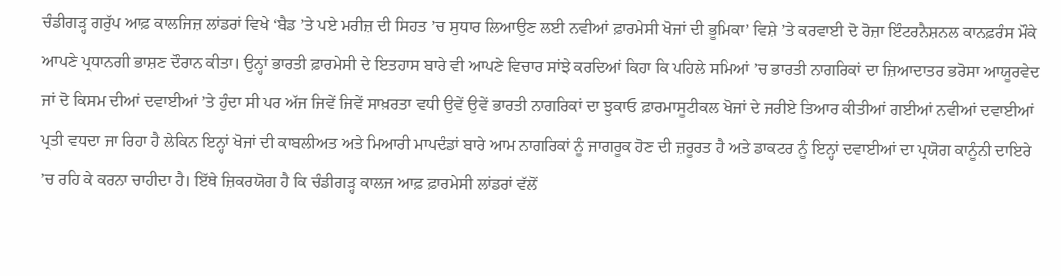ਚੰਡੀਗੜ੍ਹ ਗਰੁੱਪ ਆਫ਼ ਕਾਲਜਿਜ਼ ਲਾਂਡਰਾਂ ਵਿਖੇ ‘ਬੈਡ ’ਤੇ ਪਏ ਮਰੀਜ਼ ਦੀ ਸਿਹਤ ’ਚ ਸੁਧਾਰ ਲਿਆਉਣ ਲਈ ਨਵੀਆਂ ਫ਼ਾਰਮੇਸੀ ਖੋਜਾਂ ਦੀ ਭੂਮਿਕਾ’ ਵਿਸ਼ੇ ’ਤੇ ਕਰਵਾਈ ਦੋ ਰੋਜ਼ਾ ਇੰਟਰਨੈਸ਼ਨਲ ਕਾਨਫ਼ਰੰਸ ਮੌਕੇ ਆਪਣੇ ਪ੍ਰਧਾਨਗੀ ਭਾਸ਼ਣ ਦੌਰਾਨ ਕੀਤਾ। ਉਨ੍ਹਾਂ ਭਾਰਤੀ ਫ਼ਾਰਮੇਸੀ ਦੇ ਇਤਹਾਸ ਬਾਰੇ ਵੀ ਆਪਣੇ ਵਿਚਾਰ ਸਾਂਝੇ ਕਰਦਿਆਂ ਕਿਹਾ ਕਿ ਪਹਿਲੇ ਸਮਿਆਂ ’ਚ ਭਾਰਤੀ ਨਾਗਰਿਕਾਂ ਦਾ ਜ਼ਿਆਦਾਤਰ ਭਰੋਸਾ ਆਯੂਰਵੇਦ ਜਾਂ ਦੋ ਕਿਸਮ ਦੀਆਂ ਦਵਾਈਆਂ ’ਤੇ ਹੁੰਦਾ ਸੀ ਪਰ ਅੱਜ ਜਿਵੇਂ ਜਿਵੇਂ ਸਾਖ਼ਰਤਾ ਵਧੀ ਉਵੇਂ ਉਵੇਂ ਭਾਰਤੀ ਨਾਗਰਿਕਾਂ ਦਾ ਝੁਕਾਓ ਫ਼ਾਰਮਾਸੂਟੀਕਲ ਖੋਜਾਂ ਦੇ ਜਰੀਏ ਤਿਆਰ ਕੀਤੀਆਂ ਗਈਆਂ ਨਵੀਆਂ ਦਵਾਈਆਂ ਪ੍ਰਤੀ ਵਧਦਾ ਜਾ ਰਿਹਾ ਹੈ ਲੇਕਿਨ ਇਨ੍ਹਾਂ ਖੋਜਾਂ ਦੀ ਕਾਬਲੀਅਤ ਅਤੇ ਮਿਆਰੀ ਮਾਪਦੰਡਾਂ ਬਾਰੇ ਆਮ ਨਾਗਰਿਕਾਂ ਨੂੰ ਜਾਗਰੂਕ ਹੋਣ ਦੀ ਜ਼ਰੂਰਤ ਹੈ ਅਤੇ ਡਾਕਟਰ ਨੂੰ ਇਨ੍ਹਾਂ ਦਵਾਈਆਂ ਦਾ ਪ੍ਰਯੋਗ ਕਾਨੂੰਨੀ ਦਾਇਰੇ ’ਚ ਰਹਿ ਕੇ ਕਰਨਾ ਚਾਹੀਦਾ ਹੈ। ਇੱਥੇ ਜ਼ਿਕਰਯੋਗ ਹੈ ਕਿ ਚੰਡੀਗੜ੍ਹ ਕਾਲਜ ਆਫ਼ ਫ਼ਾਰਮੇਸੀ ਲਾਂਡਰਾਂ ਵੱਲੋਂ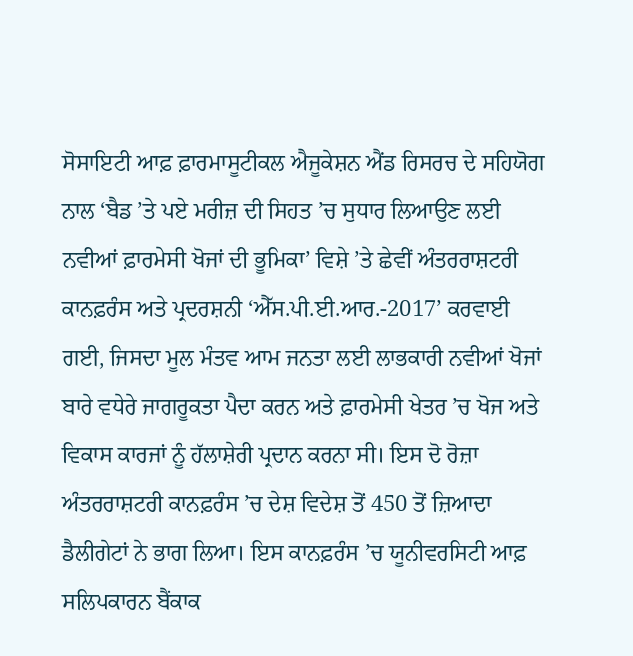ਸੋਸਾਇਟੀ ਆਫ਼ ਫ਼ਾਰਮਾਸੂਟੀਕਲ ਐਜੂਕੇਸ਼ਨ ਐਂਡ ਰਿਸਰਚ ਦੇ ਸਹਿਯੋਗ ਨਾਲ ‘ਬੈਡ ’ਤੇ ਪਏ ਮਰੀਜ਼ ਦੀ ਸਿਹਤ ’ਚ ਸੁਧਾਰ ਲਿਆਉਣ ਲਈ ਨਵੀਆਂ ਫ਼ਾਰਮੇਸੀ ਖੋਜਾਂ ਦੀ ਭੂਮਿਕਾ’ ਵਿਸ਼ੇ ’ਤੇ ਛੇਵੀਂ ਅੰਤਰਰਾਸ਼ਟਰੀ ਕਾਨਫ਼ਰੰਸ ਅਤੇ ਪ੍ਰਦਰਸ਼ਨੀ ‘ਐੱਸ.ਪੀ.ਈ.ਆਰ.-2017’ ਕਰਵਾਈ ਗਈ, ਜਿਸਦਾ ਮੂਲ ਮੰਤਵ ਆਮ ਜਨਤਾ ਲਈ ਲਾਭਕਾਰੀ ਨਵੀਆਂ ਖੋਜਾਂ ਬਾਰੇ ਵਧੇਰੇ ਜਾਗਰੂਕਤਾ ਪੈਦਾ ਕਰਨ ਅਤੇ ਫ਼ਾਰਮੇਸੀ ਖੇਤਰ ’ਚ ਖੋਜ ਅਤੇ ਵਿਕਾਸ ਕਾਰਜਾਂ ਨੂੰ ਹੱਲਾਸ਼ੇਰੀ ਪ੍ਰਦਾਨ ਕਰਨਾ ਸੀ। ਇਸ ਦੋ ਰੋਜ਼ਾ ਅੰਤਰਰਾਸ਼ਟਰੀ ਕਾਨਫ਼ਰੰਸ ’ਚ ਦੇਸ਼ ਵਿਦੇਸ਼ ਤੋਂ 450 ਤੋਂ ਜ਼ਿਆਦਾ ਡੈਲੀਗੇਟਾਂ ਨੇ ਭਾਗ ਲਿਆ। ਇਸ ਕਾਨਫ਼ਰੰਸ ’ਚ ਯੂਨੀਵਰਸਿਟੀ ਆਫ਼ ਸਲਿਪਕਾਰਨ ਬੈਂਕਾਕ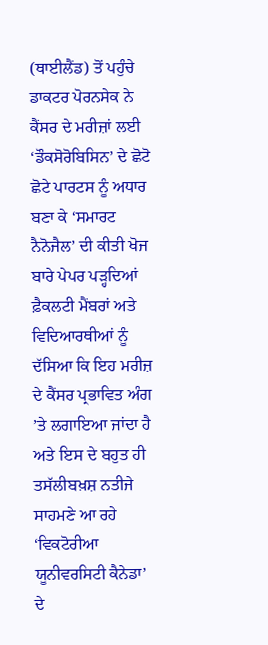(ਥਾਈਲੈਂਡ) ਤੋਂ ਪਹੁੰਚੇ ਡਾਕਟਰ ਪੋਰਨਸੇਕ ਨੇ ਕੈਂਸਰ ਦੇ ਮਰੀਜ਼ਾਂ ਲਈ ‘ਡੌਕਸੋਰੋਬਿਸਿਨ’ ਦੇ ਛੋਟੋ ਛੋਟੇ ਪਾਰਟਸ ਨੂੰ ਅਧਾਰ ਬਣਾ ਕੇ ‘ਸਮਾਰਟ ਨੈਨੋਜੈਲ’ ਦੀ ਕੀਤੀ ਖੋਜ ਬਾਰੇ ਪੇਪਰ ਪੜ੍ਹਦਿਆਂ ਫ਼ੈਕਲਟੀ ਮੈਂਬਰਾਂ ਅਤੇ ਵਿਦਿਆਰਥੀਆਂ ਨੂੰ ਦੱਸਿਆ ਕਿ ਇਹ ਮਰੀਜ਼ ਦੇ ਕੈਂਸਰ ਪ੍ਰਭਾਵਿਤ ਅੰਗ ’ਤੇ ਲਗਾਇਆ ਜਾਂਦਾ ਹੈ ਅਤੇ ਇਸ ਦੇ ਬਹੁਤ ਹੀ ਤਸੱਲੀਬਖ਼ਸ਼ ਨਤੀਜੇ ਸਾਹਮਣੇ ਆ ਰਹੇ ‘ਵਿਕਟੋਰੀਆ ਯੂਨੀਵਰਸਿਟੀ ਕੈਨੇਡਾ’ ਦੇ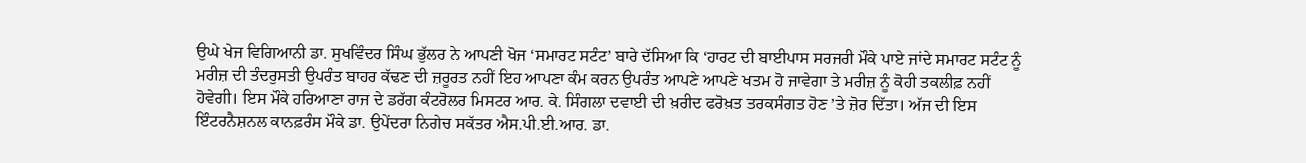ਉਘੇ ਖੇਜ ਵਿਗਿਆਨੀ ਡਾ. ਸੁਖਵਿੰਦਰ ਸਿੰਘ ਭੁੱਲਰ ਨੇ ਆਪਣੀ ਖੋਜ ‘ਸਮਾਰਟ ਸਟੰਟ’ ਬਾਰੇ ਦੱਸਿਆ ਕਿ ‘ਹਾਰਟ ਦੀ ਬਾਈਪਾਸ ਸਰਜਰੀ ਮੌਕੇ ਪਾਏ ਜਾਂਦੇ ਸਮਾਰਟ ਸਟੰਟ ਨੂੰ ਮਰੀਜ਼ ਦੀ ਤੰਦਰੁਸਤੀ ਉਪਰੰਤ ਬਾਹਰ ਕੱਢਣ ਦੀ ਜ਼ਰੂਰਤ ਨਹੀਂ ਇਹ ਆਪਣਾ ਕੰਮ ਕਰਨ ਉਪਰੰਤ ਆਪਣੇ ਆਪਣੇ ਖਤਮ ਹੋ ਜਾਵੇਗਾ ਤੇ ਮਰੀਜ਼ ਨੂੰ ਕੋਹੀ ਤਕਲੀਫ਼ ਨਹੀਂ ਹੋਵੇਗੀ। ਇਸ ਮੌਕੇ ਹਰਿਆਣਾ ਰਾਜ ਦੇ ਡਰੱਗ ਕੰਟਰੋਲਰ ਮਿਸਟਰ ਆਰ. ਕੇ. ਸਿੰਗਲਾ ਦਵਾਈ ਦੀ ਖ਼ਰੀਦ ਫਰੋਖ਼ਤ ਤਰਕਸੰਗਤ ਹੋਣ ’ਤੇ ਜ਼ੋਰ ਦਿੱਤਾ। ਅੱਜ ਦੀ ਇਸ ਇੰਟਰਨੈਸ਼ਨਲ ਕਾਨਫ਼ਰੰਸ ਮੌਕੇ ਡਾ. ਉਪੇਂਦਰਾ ਨਿਗੇਚ ਸਕੱਤਰ ਐਸ.ਪੀ.ਈ.ਆਰ. ਡਾ.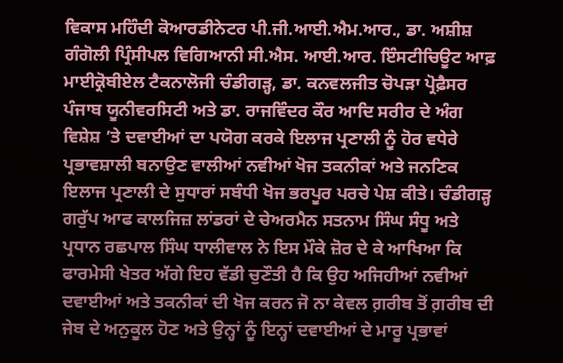ਵਿਕਾਸ ਮਹਿੰਦੀ ਕੋਆਰਡੀਨੇਟਰ ਪੀ.ਜੀ.ਆਈ.ਐਮ.ਆਰ., ਡਾ. ਅਸ਼ੀਸ਼ ਗੰਗੋਲੀ ਪ੍ਰਿੰਸੀਪਲ ਵਿਗਿਆਨੀ ਸੀ.ਐਸ. ਆਈ.ਆਰ. ਇੰਸਟੀਚਿਊਟ ਆਫ਼ ਮਾਈਕ੍ਰੋਬੀਏਲ ਟੈਕਨਾਲੋਜੀ ਚੰਡੀਗੜ੍ਹ, ਡਾ. ਕਨਵਲਜੀਤ ਚੋਪੜਾ ਪ੍ਰੋਫ਼ੈਸਰ ਪੰਜਾਬ ਯੂਨੀਵਰਸਿਟੀ ਅਤੇ ਡਾ. ਰਾਜਵਿੰਦਰ ਕੌਰ ਆਦਿ ਸਰੀਰ ਦੇ ਅੰਗ ਵਿਸ਼ੇਸ਼ ’ਤੇ ਦਵਾਈਆਂ ਦਾ ਪਯੋਗ ਕਰਕੇ ਇਲਾਜ ਪ੍ਰਣਾਲੀ ਨੂੰ ਹੋਰ ਵਧੇਰੇ ਪ੍ਰਭਾਵਸ਼ਾਲੀ ਬਨਾਉਣ ਵਾਲੀਆਂ ਨਵੀਆਂ ਖੋਜ ਤਕਨੀਕਾਂ ਅਤੇ ਜਨਣਿਕ ਇਲਾਜ ਪ੍ਰਣਾਲੀ ਦੇ ਸੁਧਾਰਾਂ ਸਬੰਧੀ ਖੋਜ ਭਰਪੂਰ ਪਰਚੇ ਪੇਸ਼ ਕੀਤੇ। ਚੰਡੀਗੜ੍ਹ ਗਰੁੱਪ ਆਫ ਕਾਲਜਿਜ਼ ਲਾਂਡਰਾਂ ਦੇ ਚੇਅਰਮੈਨ ਸਤਨਾਮ ਸਿੰਘ ਸੰਧੂ ਅਤੇ ਪ੍ਰਧਾਨ ਰਛਪਾਲ ਸਿੰਘ ਧਾਲੀਵਾਲ ਨੇ ਇਸ ਮੌਕੇ ਜ਼ੋਰ ਦੇ ਕੇ ਆਖਿਆ ਕਿ ਫਾਰਮੇਸੀ ਖੇਤਰ ਅੱਗੇ ਇਹ ਵੱਡੀ ਚੁਣੌਤੀ ਹੈ ਕਿ ਉਹ ਅਜਿਹੀਆਂ ਨਵੀਆਂ ਦਵਾਈਆਂ ਅਤੇ ਤਕਨੀਕਾਂ ਦੀ ਖੋਜ ਕਰਨ ਜੋ ਨਾ ਕੇਵਲ ਗ਼ਰੀਬ ਤੋਂ ਗ਼ਰੀਬ ਦੀ ਜੇਬ ਦੇ ਅਨੁਕੂਲ ਹੋਣ ਅਤੇ ਉਨ੍ਹਾਂ ਨੂੰ ਇਨ੍ਹਾਂ ਦਵਾਈਆਂ ਦੇ ਮਾਰੂ ਪ੍ਰਭਾਵਾਂ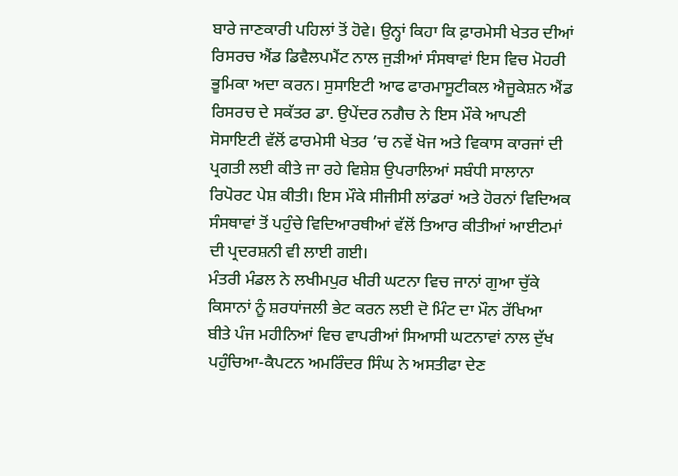ਬਾਰੇ ਜਾਣਕਾਰੀ ਪਹਿਲਾਂ ਤੋਂ ਹੋਵੇ। ਉਨ੍ਹਾਂ ਕਿਹਾ ਕਿ ਫ਼ਾਰਮੇਸੀ ਖੇਤਰ ਦੀਆਂ ਰਿਸਰਚ ਐਂਡ ਡਿਵੈਲਪਮੈਂਟ ਨਾਲ ਜੁੜੀਆਂ ਸੰਸਥਾਵਾਂ ਇਸ ਵਿਚ ਮੋਹਰੀ ਭੂਮਿਕਾ ਅਦਾ ਕਰਨ। ਸੁਸਾਇਟੀ ਆਫ ਫਾਰਮਾਸੂਟੀਕਲ ਐਜੂਕੇਸ਼ਨ ਐਂਡ ਰਿਸਰਚ ਦੇ ਸਕੱਤਰ ਡਾ. ਉਪੇਂਦਰ ਨਗੈਚ ਨੇ ਇਸ ਮੌਕੇ ਆਪਣੀ ਸੋਸਾਇਟੀ ਵੱਲੋਂ ਫਾਰਮੇਸੀ ਖੇਤਰ ’ਚ ਨਵੇਂ ਖੋਜ ਅਤੇ ਵਿਕਾਸ ਕਾਰਜਾਂ ਦੀ ਪ੍ਰਗਤੀ ਲਈ ਕੀਤੇ ਜਾ ਰਹੇ ਵਿਸ਼ੇਸ਼ ਉਪਰਾਲਿਆਂ ਸਬੰਧੀ ਸਾਲਾਨਾ ਰਿਪੋਰਟ ਪੇਸ਼ ਕੀਤੀ। ਇਸ ਮੌਕੇ ਸੀਜੀਸੀ ਲਾਂਡਰਾਂ ਅਤੇ ਹੋਰਨਾਂ ਵਿਦਿਅਕ ਸੰਸਥਾਵਾਂ ਤੋਂ ਪਹੁੰਚੇ ਵਿਦਿਆਰਥੀਆਂ ਵੱਲੋਂ ਤਿਆਰ ਕੀਤੀਆਂ ਆਈਟਮਾਂ ਦੀ ਪ੍ਰਦਰਸ਼ਨੀ ਵੀ ਲਾਈ ਗਈ।
ਮੰਤਰੀ ਮੰਡਲ ਨੇ ਲਖੀਮਪੁਰ ਖੀਰੀ ਘਟਨਾ ਵਿਚ ਜਾਨਾਂ ਗੁਆ ਚੁੱਕੇ ਕਿਸਾਨਾਂ ਨੂੰ ਸ਼ਰਧਾਂਜਲੀ ਭੇਟ ਕਰਨ ਲਈ ਦੋ ਮਿੰਟ ਦਾ ਮੌਨ ਰੱਖਿਆ
ਬੀਤੇ ਪੰਜ ਮਹੀਨਿਆਂ ਵਿਚ ਵਾਪਰੀਆਂ ਸਿਆਸੀ ਘਟਨਾਵਾਂ ਨਾਲ ਦੁੱਖ ਪਹੁੰਚਿਆ-ਕੈਪਟਨ ਅਮਰਿੰਦਰ ਸਿੰਘ ਨੇ ਅਸਤੀਫਾ ਦੇਣ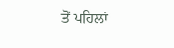ਤੋਂ ਪਹਿਲਾਂ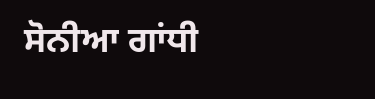ਸੋਨੀਆ ਗਾਂਧੀ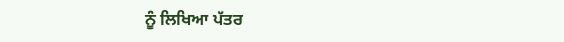ਨੂੰ ਲਿਖਿਆ ਪੱਤਰ